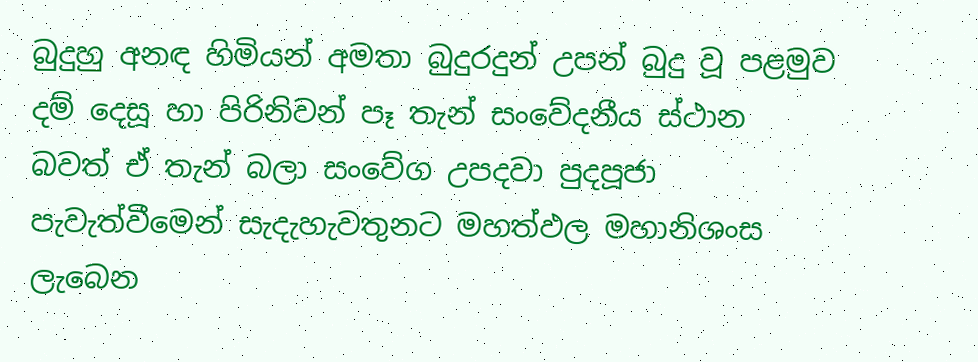බුදුහු අනඳ හිමියන් අමතා බුදුරදුන් උපන් බුදු වූ පළමුව දම් දෙසූ හා පිරිනිවන් පෑ තැන් සංවේදනීය ස්ථාන බවත් ඒ තැන් බලා සංවේග උපදවා පුදපූජා පැවැත්වීමෙන් සැදැහැවතුනට මහත්ඵල මහානිශංස ලැබෙන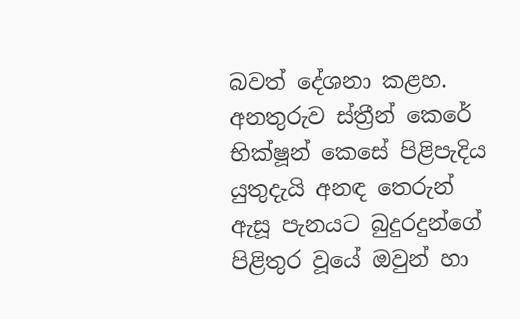බවත් දේශනා කළහ. අනතුරුව ස්ත්‍රීන් කෙරේ භික්ෂූන් කෙසේ පිළිපැදිය යුතුදැයි අනඳ තෙරුන් ඇසූ පැනයට බුදුරදුන්ගේ පිළිතුර වූයේ ඔවුන් හා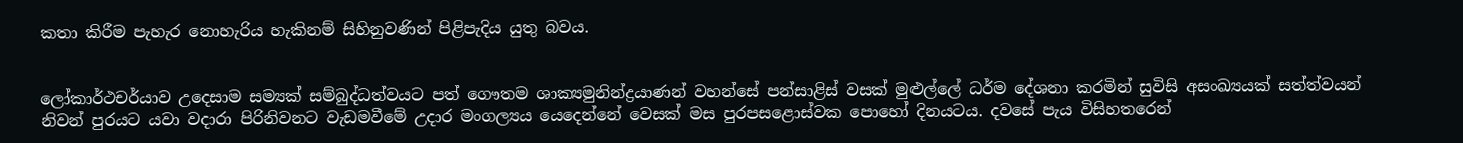කතා කිරීම පැහැර නොහැරිය හැකිනම් සිහිනුවණින් පිළිපැදිය යුතු බවය.


ලෝකාර්ථචර්යාව උදෙසාම සම්‍යක් සම්බුද්ධත්වයට පත් ගෞතම ශාක්‍යමුනින්ද්‍රයාණන් වහන්සේ පන්සාළිස් වසක් මුළුල්ලේ ධර්ම දේශනා කරමින් සුවිසි අසංඛ්‍යයක් සත්ත්වයන් නිවන් පුරයට යවා වදාරා පිරිනිවනට වැඩමවීමේ උදාර මංගල්‍යය යෙදෙන්නේ වෙසක් මස පුරපසළොස්වක පොහෝ දිනයටය. දවසේ පැය විසිහතරෙන්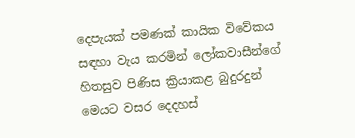දෙපැයක් පමණක් කායික විවේකය සඳහා වැය කරමින් ලෝකවාසීන්ගේ හිතසුව පිණිස ක්‍රියාකළ බුදුරදුන් මෙයට වසර දෙදහස්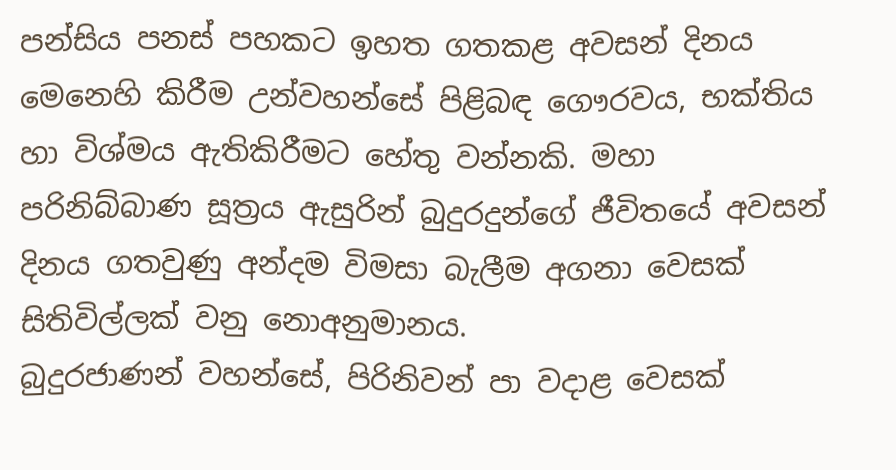පන්සිය පනස් පහකට ඉහත ගතකළ අවසන් දිනය මෙනෙහි කිරීම උන්වහන්සේ පිළිබඳ ගෞරවය, භක්තිය හා විශ්මය ඇතිකිරීමට හේතු වන්නකි. මහා පරිනිබ්බාණ සූත්‍රය ඇසුරින් බුදුරදුන්ගේ ජීවිතයේ අවසන් දිනය ගතවුණු අන්දම විමසා බැලීම අගනා වෙසක් සිතිවිල්ලක් වනු නොඅනුමානය.
බුදුරජාණන් වහන්සේ, පිරිනිවන් පා වදාළ වෙසක්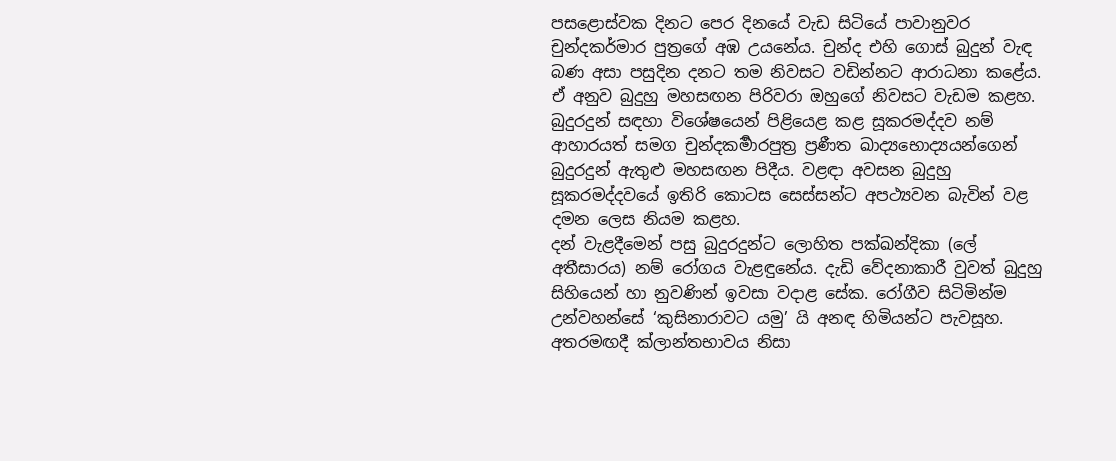පසළොස්වක දිනට පෙර දිනයේ වැඩ සිටියේ පාවානුවර චුන්දකර්මාර පුත්‍රගේ අඹ උයනේය. චුන්ද එහි ගොස් බුදුන් වැඳ බණ අසා පසුදින දනට තම නිවසට වඩින්නට ආරාධනා කළේය. ඒ අනුව බුදුහු මහසඟන පිරිවරා ඔහුගේ නිවසට වැඩම කළහ. බුදුරදුන් සඳහා විශේෂයෙන් පිළියෙළ කළ සූකරමද්දව නම් ආහාරයත් සමග චුන්දකර්‍මාරපුත්‍ර ප්‍රණීත ඛාද්‍යභොද්‍යයන්ගෙන් බුදුරදුන් ඇතුළු මහසඟන පිදීය. වළඳා අවසන බුදුහු සූකරමද්දවයේ ඉතිරි කොටස සෙස්සන්ට අපථ්‍යවන බැවින් වළ දමන ලෙස නියම කළහ.
දන් වැළදීමෙන් පසු බුදුරදුන්ට ලොහිත පක්ඛන්දිකා (ලේ අතීසාරය) නම් රෝගය වැළඳුනේය. දැඩි වේදනාකාරී වුවත් බුදුහු සිහියෙන් හා නුවණින් ඉවසා වදාළ සේක. රෝගීව සිටිමින්ම උන්වහන්සේ ‘කුසිනාරාවට යමු’ යි අනඳ හිමියන්ට පැවසූහ. අතරමඟදී ක්ලාන්තභාවය නිසා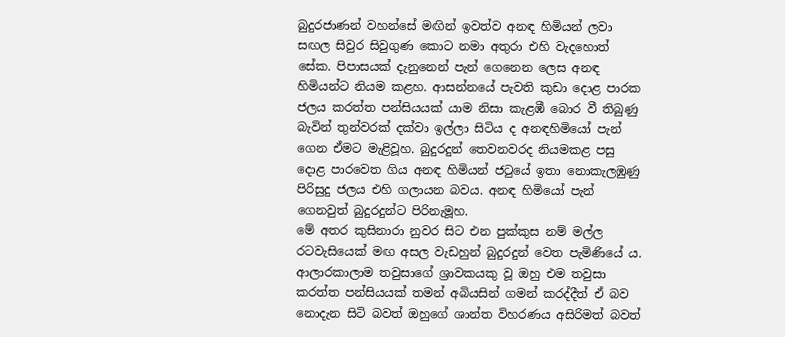බුදුරජාණන් වහන්සේ මඟින් ඉවත්ව අනඳ හිමියන් ලවා සඟල සිවුර සිවුගුණ කොට නමා අතුරා එහි වැදහොත් සේක. පිපාසයක් දැනුනෙන් පැන් ගෙනෙන ලෙස අනඳ හිමියන්ට නියම කළහ. ආසන්නයේ පැවති කුඩා දොළ පාරක ජලය කරත්ත පන්සියයක් යාම නිසා කැළඹී බොර වී තිබුණු බැවින් තුන්වරක් දක්වා ඉල්ලා සිටිය ද අනඳහිමියෝ පැන් ගෙන ඒමට මැළිවූහ. බුදුරදුන් තෙවනවරද නියමකළ පසු දොළ පාරවෙත ගිය අනඳ හිමියන් ජටුයේ ඉතා නොකැලඹුණු පිරිසුදු ජලය එහි ගලායන බවය. අනඳ හිමියෝ පැන් ගෙනවුත් බුදුරදුන්ට පිරිනැමූහ.
මේ අතර කුසිනාරා නුවර සිට එන පුක්කුස නම් මල්ල රටවැසියෙක් මඟ අසල වැඩහුන් බුදුරදුන් වෙත පැමිණියේ ය. ආලාරකාලාම තවුසාගේ ශ්‍රාවකයකු වූ ඔහු එම තවුසා කරත්ත පන්සියයක් තමන් අබියසින් ගමන් කරද්දීත් ඒ බව නොදැන සිටි බවත් ඔහුගේ ශාන්ත විහරණය අසිරිමත් බවත්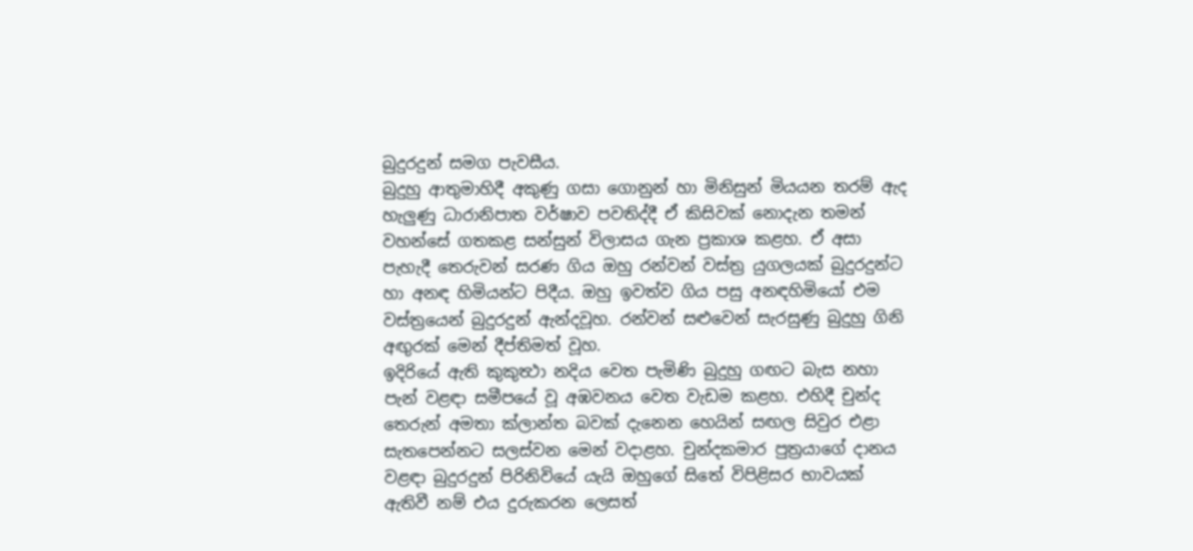බුදුරදුන් සමග පැවසීය.
බුදුහු ආතුමාහිදී අකුණු ගසා ගොනුන් හා මිනිසුන් මියයන තරම් ඇද හැලුණු ධාරානිපාත වර්ෂාව පවතිද්දී ඒ කිසිවක් නොදැන තමන් වහන්සේ ගතකළ සන්සුන් විලාසය ගැන ප්‍රකාශ කළහ. ඒ අසා පැහැදී තෙරුවන් සරණ ගිය ඔහු රන්වන් වස්ත්‍ර යුගලයක් බුදුරදුන්ට හා අනඳ හිමියන්ට පිදීය. ඔහු ඉවත්ව ගිය පසු අනඳහිමියෝ එම වස්ත්‍රයෙන් බුදුරදුන් ඇන්දවූහ. රන්වන් සළුවෙන් සැරසුණු බුදුහු ගිනි අඟුරක් මෙන් දීප්තිමත් වූහ.
ඉදිරියේ ඇති කුකුත්‍ථා නදිය වෙත පැමිණි බුදුහු ගඟට බැස නහා පැන් වළඳා සමීපයේ වූ අඹවනය වෙත වැඩම කළහ. එහිදී චුන්ද තෙරුන් අමතා ක්ලාන්ත බවක් දැනෙන හෙයින් සඟල සිවුර එළා සැතපෙන්නට සලස්වන මෙන් වදාළහ. චුන්දකමාර පුත්‍රයාගේ දානය වළඳා බුදුරදුන් පිරිනිවියේ යැයි ඔහුගේ සිතේ විපිළිසර භාවයක් ඇතිවී නම් එය දුරුකරන ලෙසත්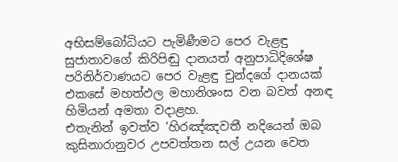අභිසම්බෝධියට පැමිණීමට පෙර වැළඳු සුජාතාවගේ කිරිපිඬු දානයත් අනුපාධිදිශේෂ පරිනිර්වාණයට පෙර වැළඳු චුන්දගේ දානයක් එකසේ මහත්ඵල මහානිශංස වන බවත් අනඳ හිමියන් අමතා වදාළහ.
එතැනින් ඉවත්ව ‘හිරඤ්ඤවතී නදියෙන් ඔබ කුසිනාරානුවර උපවත්තන සල් උයන වෙත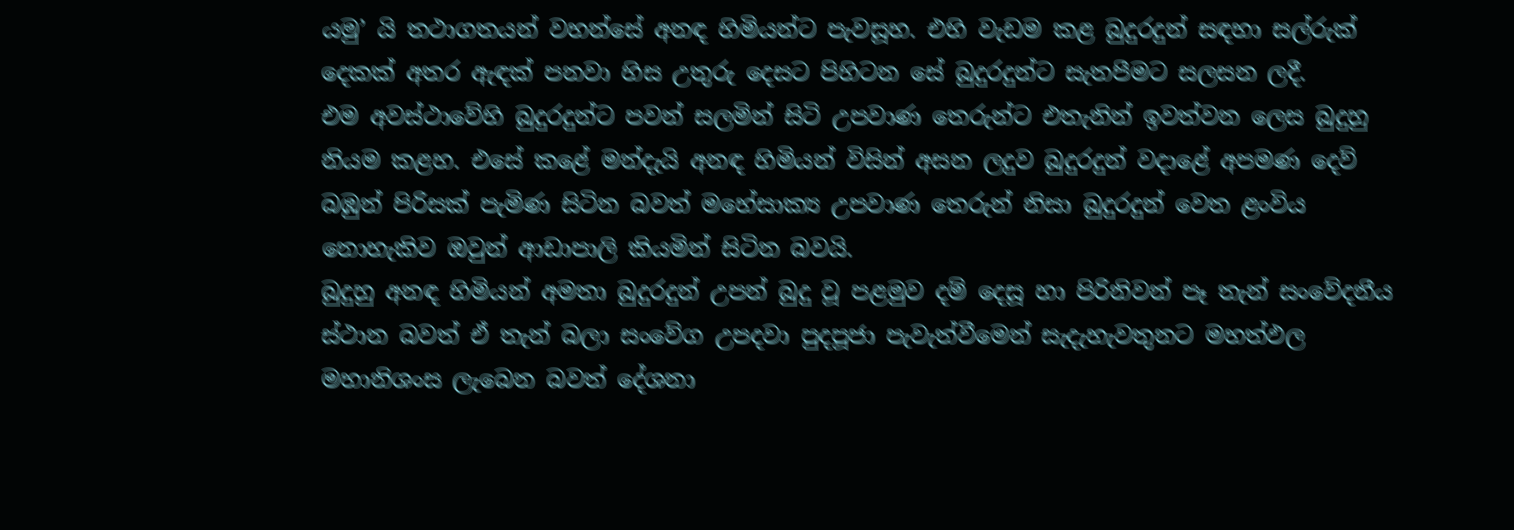යමු’ යි තථාගතයන් වහන්සේ අනඳ හිමියන්ට පැවසූහ. එහි වැඩම කළ බුදුරදුන් සඳහා සල්රුක් දෙකක් අතර ඇඳක් පනවා හිස උතුරු දෙසට පිහිටන සේ බුදුරදුන්ට සැතපීමට සලසන ලදී.
එම අවස්ථාවේහි බුදුරදුන්ට පවන් සලමින් සිටි උපවාණ තෙරුන්ට එතැනින් ඉවත්වන ලෙස බුදුහු නියම කළහ. එසේ කළේ මන්දැයි අනඳ හිමියන් විසින් අසන ලදුව බුදුරදුන් වදාළේ අපමණ දෙව් බඹුන් පිරිසක් පැමිණ සිටින බවත් මහේසාක්‍ය උපවාණ තෙරුන් නිසා බුදුරදුන් වෙත ළංවිය නොහැකිව ඔවුන් ආඩාපාලි කියමින් සිටින බවයි.
බුදුහු අනඳ හිමියන් අමතා බුදුරදුන් උපන් බුදු වූ පළමුව දම් දෙසූ හා පිරිනිවන් පෑ තැන් සංවේදනීය ස්ථාන බවත් ඒ තැන් බලා සංවේග උපදවා පුදපූජා පැවැත්වීමෙන් සැදැහැවතුනට මහත්ඵල මහානිශංස ලැබෙන බවත් දේශනා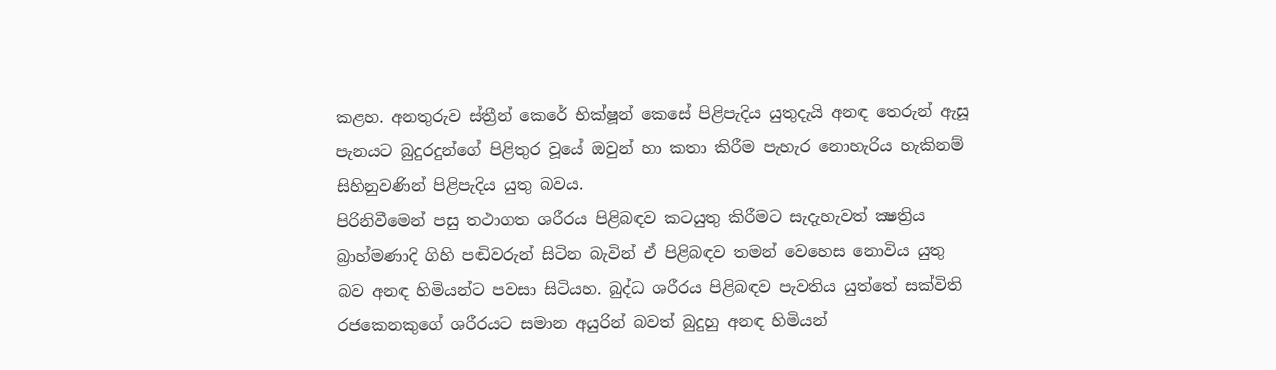කළහ. අනතුරුව ස්ත්‍රීන් කෙරේ භික්ෂූන් කෙසේ පිළිපැදිය යුතුදැයි අනඳ තෙරුන් ඇසූ පැනයට බුදුරදුන්ගේ පිළිතුර වූයේ ඔවුන් හා කතා කිරීම පැහැර නොහැරිය හැකිනම් සිහිනුවණින් පිළිපැදිය යුතු බවය.
පිරිනිවීමෙන් පසු තථාගත ශරීරය පිළිබඳව කටයුතු කිරීමට සැදැහැවත් ක්‍ෂත්‍රිය බ්‍රාහ්මණාදි ගිහි පඬිවරුන් සිටින බැවින් ඒ පිළිබඳව තමන් වෙහෙස නොවිය යුතු බව අනඳ හිමියන්ට පවසා සිටියහ. බුද්ධ ශරීරය පිළිබඳව පැවතිය යුත්තේ සක්විති රජකෙනකුගේ ශරීරයට සමාන අයුරින් බවත් බුදුහු අනඳ හිමියන්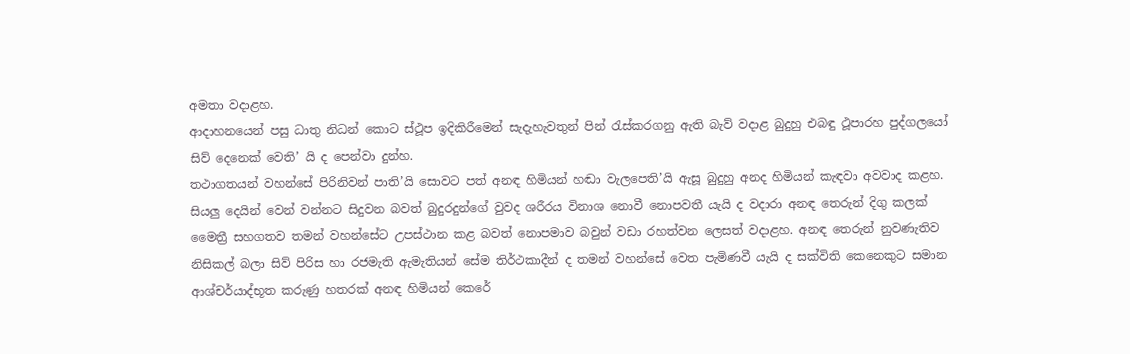අමතා වදාළහ.
ආදාහනයෙන් පසු ධාතු නිධන් කොට ස්ථූප ඉදිකිරීමෙන් සැදැහැවතුන් පින් රැස්කරගනු ඇති බැව් වදාළ බුදුහු එබඳු ථූපාරහ පුද්ගලයෝ සිව් දෙනෙක් වෙති’ යි ද පෙන්වා දුන්හ.
තථාගතයන් වහන්සේ පිරිනිවන් පාති’යි සොවට පත් අනඳ හිමියන් හඬා වැලපෙති’යි ඇසූ බුදුහු අනද හිමියන් කැඳවා අවවාද කළහ. සියලු දෙයින් වෙන් වන්නට සිදුවන බවත් බුදුරදුන්ගේ වුවද ශරීරය විනාශ නොවී නොපවතී යැයි ද වදාරා අනඳ තෙරුන් දිගු කලක් මෛත්‍රී සහගතව තමන් වහන්සේට උපස්ථාන කළ බවත් නොපමාව බවුන් වඩා රහත්වන ලෙසත් වදාළහ. අනඳ තෙරුන් නුවණැතිව නිසිකල් බලා සිව් පිරිස හා රජමැති ඇමැතියන් සේම තිර්ථකාදීන් ද තමන් වහන්සේ වෙත පැමිණවී යැයි ද සක්විති කෙනෙකුට සමාන ආශ්චර්යාද්භූත කරුණු හතරක් අනඳ හිමියන් කෙරේ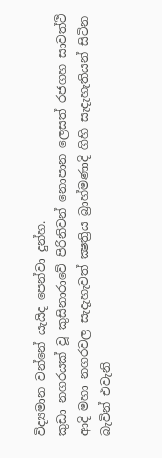විද්‍යමාන වන්නේ යැයිද පෙන්වා දුන්හ.
කුඩා නගරයක් වූ කුසිනාරාවේ පිරිනිවන් නොපාන ලෙසත් රජගහ සාවත්ථි ආදි මහා නගරවල සැදැහැවත් ක්‍ෂත්‍රිය බ්‍රාහ්මණාදි ගිහි සැදැහැතියන් සිටින බැවින් එවැනි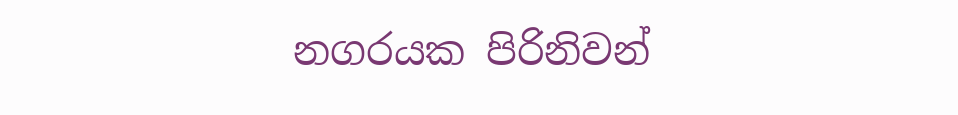නගරයක පිරිනිවන්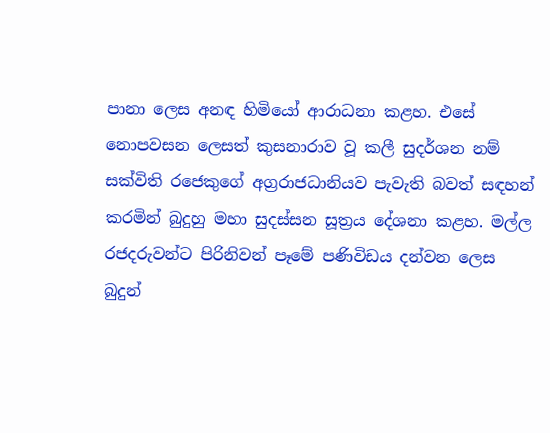පානා ලෙස අනඳ හිමියෝ ආරාධනා කළහ. එසේ නොපවසන ලෙසත් කුසනාරාව වූ කලී සුදර්ශන නම් සක්විති රජෙකුගේ අග්‍රරාජධානියව පැවැති බවත් සඳහන් කරමින් බුදුහු මහා සුදස්සන සූත්‍රය දේශනා කළහ. මල්ල රජදරුවන්ට පිරිනිවන් පෑමේ පණිවිඩය දන්වන ලෙස බුදුන්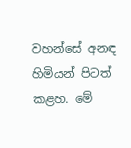වහන්සේ අනඳ හිමියන් පිටත් කළහ. මේ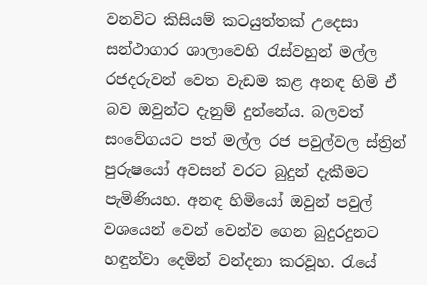වනවිට කිසියම් කටයුත්තක් උදෙසා සන්ථාගාර ශාලාවෙහි රැස්වහුන් මල්ල රජදරුවන් වෙත වැඩම කළ අනඳ හිමි ඒ බව ඔවුන්ට දැනුම් දුන්නේය. බලවත් සංවේගයට පත් මල්ල රජ පවුල්වල ස්ත්‍රින් පුරුෂයෝ අවසන් වරට බුදුන් දැකීමට පැමිණියහ. අනඳ හිමියෝ ඔවුන් පවුල් වශයෙන් වෙන් වෙන්ව ගෙන බුදුරදුනට හඳුන්වා දෙමින් වන්දනා කරවූහ. රැයේ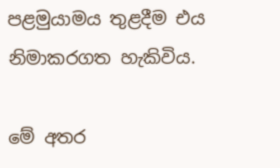පළමුයාමය තුළදීම එය නිමාකරගත හැකිවිය.

මේ අතර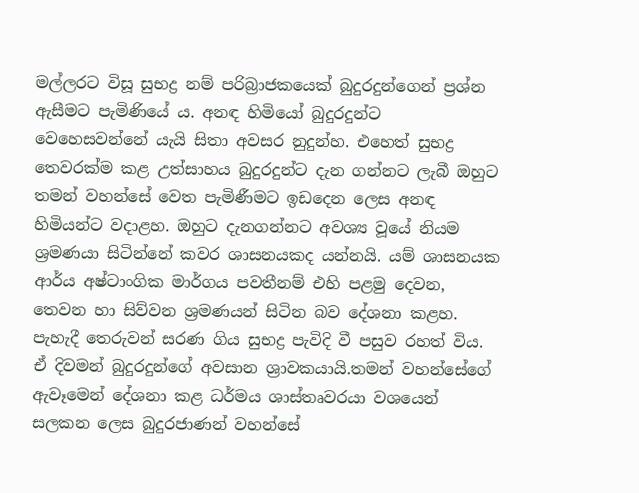මල්ලරට විසූ සුභද්‍ර නම් පරිබ්‍රාජකයෙක් බුදුරදුන්ගෙන් ප්‍රශ්න ඇසීමට පැමිණියේ ය. අනඳ හිමියෝ බුදුරදුන්ට වෙහෙසවන්නේ යැයි සිතා අවසර නුදුන්හ. එහෙත් සුභද්‍ර තෙවරක්ම කළ උත්සාහය බුදුරදුන්ට දැන ගන්නට ලැබී ඔහුට තමන් වහන්සේ වෙත පැමිණීමට ඉඩදෙන ලෙස අනඳ හිමියන්ට වදාළහ. ඔහුට දැනගන්නට අවශ්‍ය වූයේ නියම ශ්‍රමණයා සිටින්නේ කවර ශාසනයකද යන්නයි. යම් ශාසනයක ආර්ය අෂ්ටාංගික මාර්ගය පවතීනම් එහි පළමු දෙවන, තෙවන හා සිව්වන ශ්‍රමණයන් සිටින බව දේශනා කළහ. පැහැදී තෙරුවන් සරණ ගිය සුභද්‍ර පැවිදි වී පසුව රහත් විය. ඒ දිවමන් බුදුරදුන්ගේ අවසාන ශ්‍රාවකයායි.තමන් වහන්සේගේ ඇවෑමෙන් දේශනා කළ ධර්මය ශාස්තෘවරයා වශයෙන් සලකන ලෙස බුදුරජාණන් වහන්සේ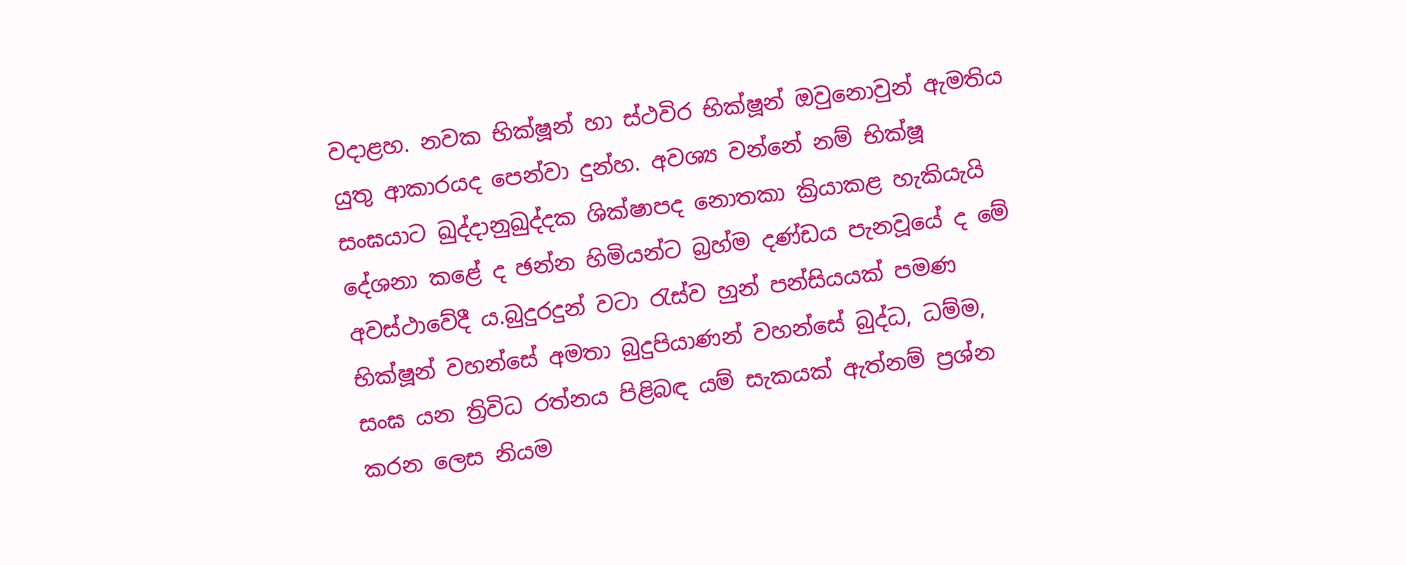වදාළහ. නවක භික්ෂූන් හා ස්ථවිර භික්ෂූන් ඔවුනොවුන් ඇමතිය යුතු ආකාරයද පෙන්වා දුන්හ. අවශ්‍ය වන්නේ නම් භික්ෂූ සංඝයාට ඛුද්දානුඛුද්දක ශික්ෂාපද නොතකා ක්‍රියාකළ හැකියැයි දේශනා කළේ ද ඡන්න හිමියන්ට බ්‍රහ්ම දණ්ඩය පැනවූයේ ද මේ අවස්ථාවේදී ය.බුදුරදුන් වටා රැස්ව හුන් පන්සියයක් පමණ භික්ෂූන් වහන්සේ අමතා බුදුපියාණන් වහන්සේ බුද්ධ, ධම්ම, සංඝ යන ත්‍රිවිධ රත්නය පිළිබඳ යම් සැකයක් ඇත්නම් ප්‍රශ්න කරන ලෙස නියම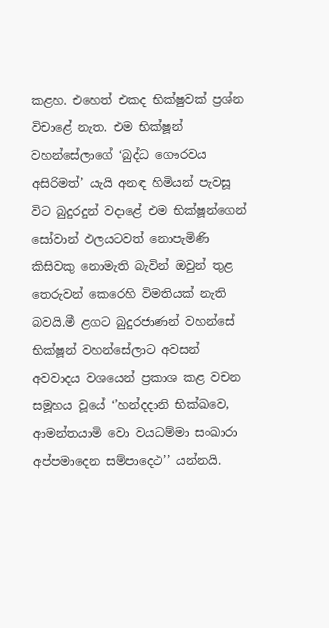කළහ. එහෙත් එකද භික්ෂුවක් ප්‍රශ්න විචාළේ නැත. එම භික්ෂූන් වහන්සේලාගේ ‘බුද්ධ ගෞරවය අසිරිමත්’ යැයි අනඳ හිමියන් පැවසූ විට බුදුරදුන් වදාළේ එම භික්ෂූන්ගෙන් සෝවාන් ඵලයටවත් නොපැමිණි කිසිවකු නොමැති බැවින් ඔවුන් තුළ තෙරුවන් කෙරෙහි විමතියක් නැති බවයි.මී ළගට බුදුරජාණන් වහන්සේ භික්ෂූන් වහන්සේලාට අවසන් අවවාදය වශයෙන් ප්‍රකාශ කළ වචන සමූහය වූයේ ‘’හන්දදානි භික්ඛවෙ, ආමන්තයාමි වො වයධම්මා සංඛාරා අප්පමාදෙන සම්පාදෙථ’’ යන්නයි.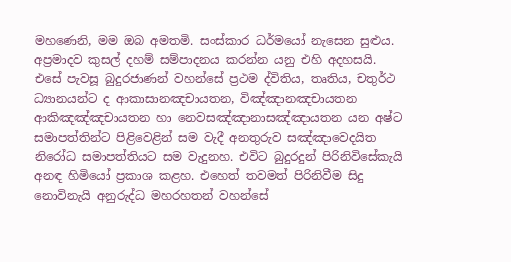මහණෙනි, මම ඔබ අමතමි. සංස්කාර ධර්මයෝ නැසෙන සුළුය. අප්‍රමාදව කුසල් දහම් සම්පාදනය කරන්න යනු එහි අදහසයි.
එසේ පැවසූ බුදුරජාණන් වහන්සේ ප්‍රථම ද්විතිය, තෘතිය, චතුර්ථ ධ්‍යානයන්ට ද ආකාසානඤචායතන, විඤ්ඤානඤචායතන ආකිඤඤ්ඤචායතන හා නෙවසඤ්ඤානාසඤ්ඤායතන යන අෂ්ට සමාපත්තින්ට පිළිවෙළින් සම වැදී අනතුරුව සඤ්ඤාවෙදයිත නිරෝධ සමාපත්තියට සම වැදුනහ. එවිට බුදුරදුන් පිරිනිවිසේකැයි අනඳ හිමියෝ ප්‍රකාශ කළහ. එහෙත් තවමත් පිරිනිවීම සිදු නොවිනැයි අනුරුද්ධ මහරහතන් වහන්සේ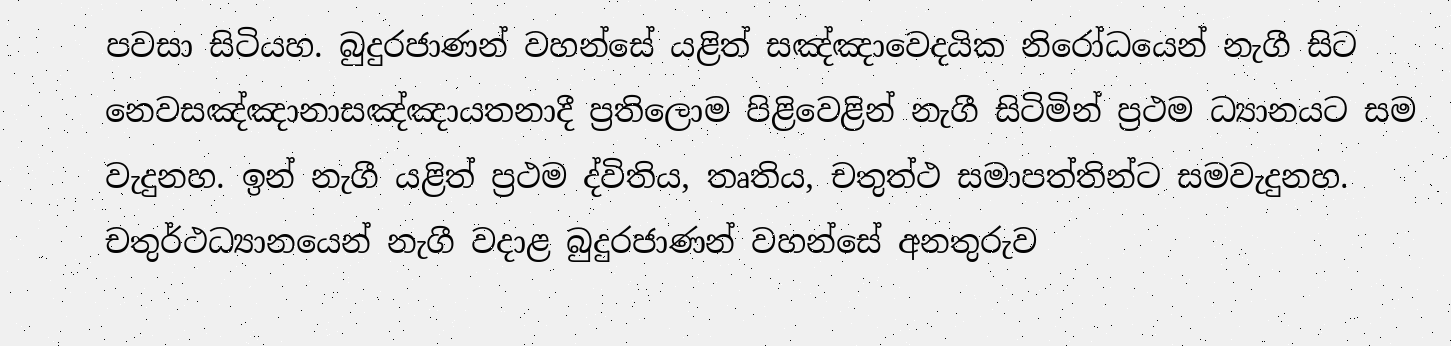පවසා සිටියහ. බුදුරජාණන් වහන්සේ යළිත් සඤ්ඤාවෙදයික නිරෝධයෙන් නැගී සිට නෙවසඤ්ඤානාසඤ්ඤායතනාදී ප්‍රතිලොම පිළිවෙළින් නැගී සිටිමින් ප්‍රථම ධ්‍යානයට සම වැදුනහ. ඉන් නැගී යළිත් ප්‍රථම ද්විතිය, තෘතිය, චතුත්ථ සමාපත්තින්ට සමවැදුනහ. චතුර්ථධ්‍යානයෙන් නැගී වදාළ බුදුරජාණන් වහන්සේ අනතුරුව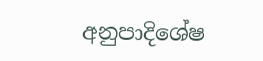අනුපාදිශේෂ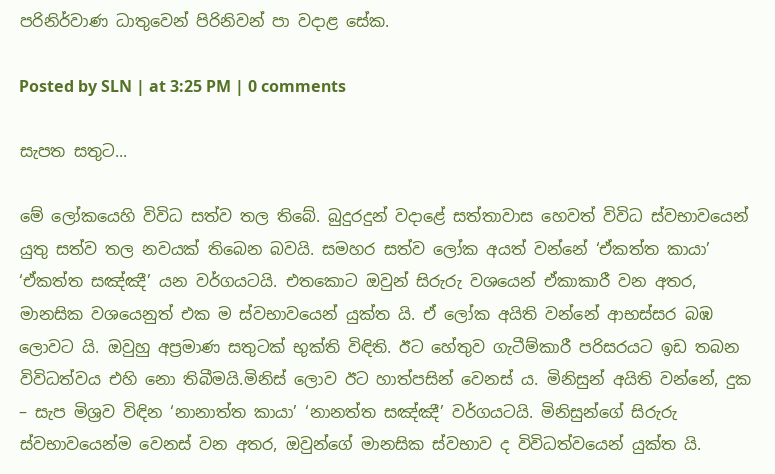පරිනිර්වාණ ධාතුවෙන් පිරිනිවන් පා වදාළ සේක.

Posted by SLN | at 3:25 PM | 0 comments

සැපත සතුට...

මේ ලෝකයෙහි විවිධ සත්ව තල තිබේ. බුදුරදුන් වදාළේ සත්තාවාස හෙවත් විවිධ ස්වභාවයෙන් යුතු සත්ව තල නවයක් තිබෙන බවයි. සමහර සත්ව ලෝක අයත් වන්නේ ‘ඒකත්ත කායා’ ‘ඒකත්ත සඤ්ඤී’ යන වර්ගයටයි. එතකොට ඔවුන් සිරුරු වශයෙන් ඒකාකාරී වන අතර, මානසික වශයෙනුත් එක ම ස්වභාවයෙන් යුක්ත යි. ඒ ලෝක අයිති වන්නේ ආභස්සර බඹ ලොවට යි. ඔවුහු අප්‍රමාණ සතුටක් භුක්ති විඳිති. ඊට හේතුව ගැටීම්කාරී පරිසරයට ඉඩ තබන විවිධත්වය එහි නො තිබීමයි.මිනිස් ලොව ඊට හාත්පසින් වෙනස් ය. මිනිසුන් අයිති වන්නේ, දුක – සැප මිශ්‍රව විඳින ‘නානාත්ත කායා’ ‘නානත්ත සඤ්ඤී’ වර්ගයටයි. මිනිසුන්ගේ සිරුරු ස්වභාවයෙන්ම වෙනස් වන අතර, ඔවුන්ගේ මානසික ස්වභාව ද විවිධත්වයෙන් යුක්ත යි.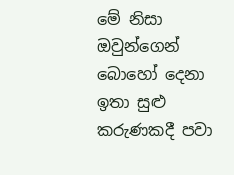මේ නිසා ඔවුන්ගෙන් බොහෝ දෙනා ඉතා සුළු කරුණකදී පවා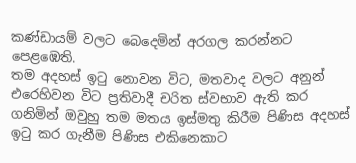කණ්ඩායම් වලට බෙදෙමින් අරගල කරන්නට පෙළඹෙති.
තම අදහස් ඉටු නොවන විට, මතවාද වලට අනුන් එරෙහිවන විට ප්‍රතිවාදී චරිත ස්වභාව ඇති කර ගනිමින් ඔවුහු තම මතය ඉස්මතු කිරීම පිණිස අදහස් ඉටු කර ගැනීම පිණිස එකිනෙකාට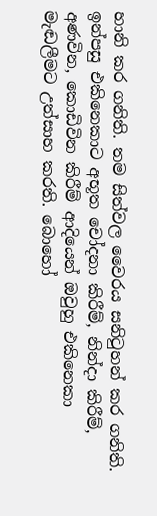හානි කර ගනිති. තම සිත්වල වෛරය සනිටුහන් කර ගනිති. ඉන්පසු එකිනෙකාට අභූත චෝදනා කිරීම්, නින්දා කිරීම්, අණවින, කොඩිවින කිරීම් ආදියෙන් ඔවුහු එකිනෙකා මැඬලීමට උත්සාහ කරති. බොහෝ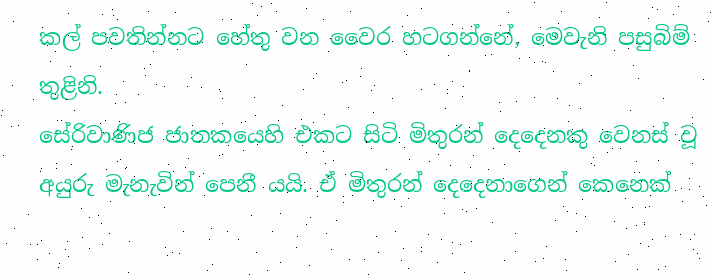කල් පවතින්නට හේතු වන වෛර හටගන්නේ, මෙවැනි පසුබිම් තුළිනි.
සේරිවාණිජ ජාතකයෙහි එකට සිටි මිතුරන් දෙදෙනකු වෙනස් වූ අයුරු මැනැවින් පෙනී යයි. ඒ මිතුරන් දෙදෙනාගෙන් කෙනෙක්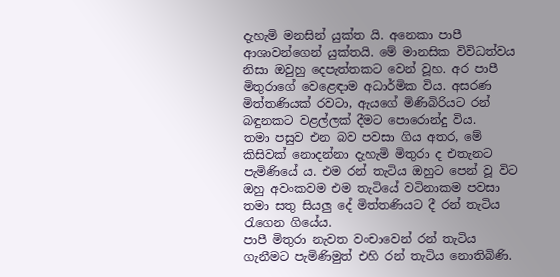දැහැමි මනසින් යුක්ත යි. අනෙකා පාපී ආශාවන්ගෙන් යුක්තයි. මේ මානසික විවිධත්වය නිසා ඔවුහු දෙපැත්තකට වෙන් වූහ. අර පාපී මිතුරාගේ වෙළෙඳාම අධාර්මික විය. අසරණ මිත්තණියක් රවටා, ඇයගේ මිණිබිරියට රන් බඳුනකට වළල්ලක් දීමට පොරොන්දු විය.
තමා පසුව එන බව පවසා ගිය අතර, මේ කිසිවක් නොදන්නා දැහැමි මිතුරා ද එතැනට පැමිණියේ ය. එම රන් තැටිය ඔහුට පෙන් වූ විට ඔහු අවංකවම එම තැටියේ වටිනාකම පවසා තමා සතු සියලු දේ මිත්තණියට දී රන් තැටිය රැගෙන ගියේය.
පාපී මිතුරා නැවත වංචාවෙන් රන් තැටිය ගැනීමට පැමිණිමුත් එහි රන් තැටිය නොතිබිණි.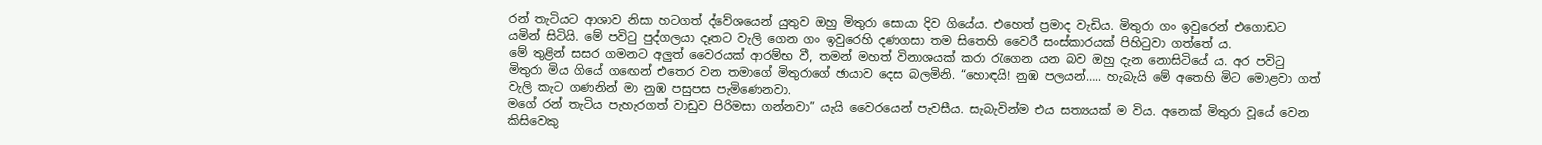රන් තැටියට ආශාව නිසා හටගත් ද්වේශයෙන් යුතුව ඔහු මිතුරා සොයා දිව ගියේය. එහෙත් ප්‍රමාද වැඩිය. මිතුරා ගං ඉවුරෙන් එගොඩට යමින් සිටියි. මේ පවිටු පුද්ගලයා දෑතට වැලි ගෙන ගං ඉවුරෙහි දණගසා තම සිතෙහි වෛරී සංස්කාරයක් පිහිටුවා ගත්තේ ය.
මේ තුළින් සසර ගමනට අලුත් වෛරයක් ආරම්භ වී, තමන් මහත් විනාශයක් කරා රැගෙන යන බව ඔහු දැන නොසිටියේ ය. අර පවිටු මිතුරා මිය ගියේ ගඟෙන් එතෙර වන තමාගේ මිතුරාගේ ඡායාව දෙස බලමිනි. “හොඳයි! නුඹ පලයන්….. හැබැයි මේ අතෙහි මිට මොළවා ගත් වැලි කැට ගණනින් මා නුඹ පසුපස පැමිණෙනවා.
මගේ රන් තැටිය පැහැරගත් වාඩුව පිරිමසා ගන්නවා” යැයි වෛරයෙන් පැවසීය. සැබැවින්ම එය සත්‍යයක් ම විය. අනෙක් මිතුරා වූයේ වෙන කිසිවෙකු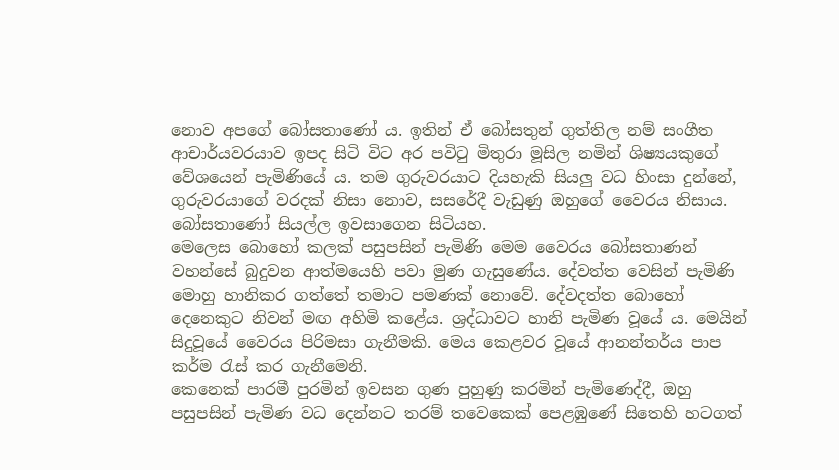නොව අපගේ බෝසතාණෝ ය. ඉතින් ඒ බෝසතුන් ගුත්තිල නම් සංගීත ආචාර්යවරයාව ඉපද සිටි විට අර පවිටු මිතුරා මූසිල නමින් ශිෂ්‍යයකුගේ වේශයෙන් පැමිණියේ ය. තම ගුරුවරයාට දියහැකි සියලු වධ හිංසා දුන්නේ, ගුරුවරයාගේ වරදක් නිසා නොව, සසරේදී වැඩුණු ඔහුගේ වෛරය නිසාය. බෝසතාණෝ සියල්ල ඉවසාගෙන සිටියහ.
මෙලෙස බොහෝ කලක් පසුපසින් පැමිණි මෙම වෛරය බෝසතාණන් වහන්සේ බුදුවන ආත්මයෙහි පවා මුණ ගැසුණේය. දේවත්ත වෙසින් පැමිණි මොහු හානිකර ගත්තේ තමාට පමණක් නොවේ. දේවදත්ත බොහෝ දෙනෙකුට නිවන් මඟ අහිමි කළේය. ශ්‍රද්ධාවට හානි පැමිණ වූයේ ය. මෙයින් සිදුවූයේ වෛරය පිරිමසා ගැනීමකි. මෙය කෙළවර වූයේ ආනන්තර්ය පාප කර්ම රැස් කර ගැනීමෙනි.
කෙනෙක් පාරමී පුරමින් ඉවසන ගුණ පුහුණු කරමින් පැමිණෙද්දී, ඔහු පසුපසින් පැමිණ වධ දෙන්නට තරම් තවෙකෙක් පෙළඹුණේ සිතෙහි හටගත්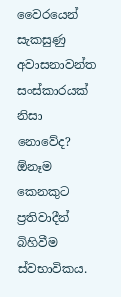වෛරයෙන් සැකසුණු අවාසනාවන්ත සංස්කාරයක් නිසා නොවේද? ඕනෑම කෙනකුට ප්‍රතිවාදීන් බිහිවීම ස්වභාවිකය.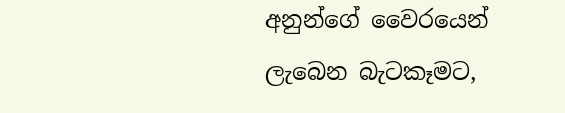අනුන්ගේ වෛරයෙන් ලැබෙන බැටකෑමට,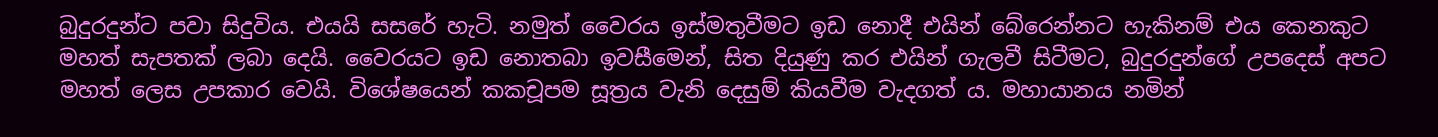බුදුරදුන්ට පවා සිදුවිය. එයයි සසරේ හැටි. නමුත් වෛරය ඉස්මතුවීමට ඉඩ නොදී එයින් බේරෙන්නට හැකිනම් එය කෙනකුට මහත් සැපතක් ලබා දෙයි. වෛරයට ඉඩ නොතබා ඉවසීමෙන්, සිත දියුණු කර එයින් ගැලවී සිටීමට, බුදුරදුන්ගේ උපදෙස් අපට මහත් ලෙස උපකාර වෙයි. විශේෂයෙන් කකචූපම සූත්‍රය වැනි දෙසුම් කියවීම වැදගත් ය. මහායානය නමින්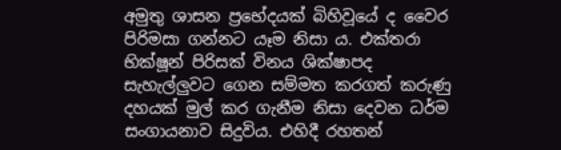අමුතු ශාසන ප්‍රභේදයක් බිහිවූයේ ද වෛර පිරිමසා ගන්නට යෑම නිසා ය. එක්තරා භික්ෂූන් පිරිසක් විනය ශික්ෂාපද සැහැල්ලුවට ගෙන සම්මත කරගත් කරුණු දහයක් මුල් කර ගැනීම නිසා දෙවන ධර්ම සංගායනාව සිදුවිය. එහිදී රහතන්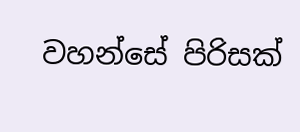වහන්සේ පිරිසක්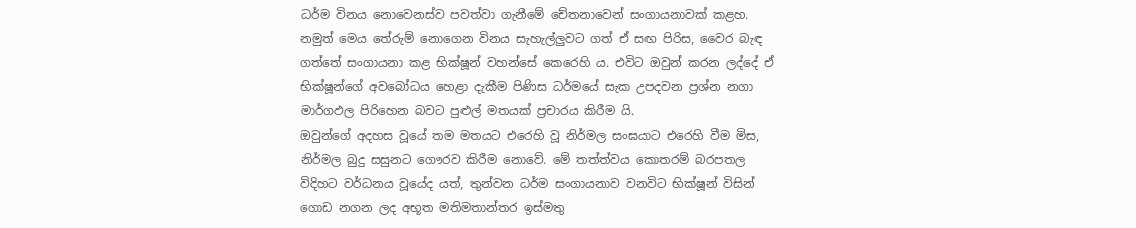ධර්ම විනය නොවෙනස්ව පවත්වා ගැනීමේ චේතනාවෙන් සංගායනාවක් කළහ.
නමුත් මෙය තේරුම් නොගෙන විනය සැහැල්ලුවට ගත් ඒ සඟ පිරිස, වෛර බැඳ ගත්තේ සංගායනා කළ භික්ෂූන් වහන්සේ කෙරෙහි ය. එවිට ඔවුන් කරන ලද්දේ ඒ භික්ෂූන්ගේ අවබෝධය හෙළා දැකීම පිණිස ධර්මයේ සැක උපදවන ප්‍රශ්න නගා මාර්ගඵල පිරිහෙන බවට පුළුල් මතයක් ප්‍රචාරය කිරීම යි.
ඔවුන්ගේ අදහස වූයේ තම මතයට එරෙහි වූ නිර්මල සංඝයාට එරෙහි වීම මිස, නිර්මල බුදු සසුනට ගෞරව කිරීම නොවේ. මේ තත්ත්වය කොතරම් බරපතල විදිහට වර්ධනය වූයේද යත්, තුන්වන ධර්ම සංගායනාව වනවිට භික්ෂූන් විසින් ගොඩ නගන ලද අභූත මතිමතාන්තර ඉස්මතු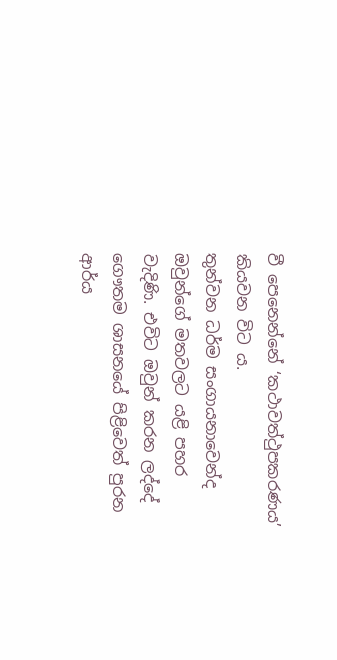වී පෙනෙන්නේ ‘කථාවත්ථුපකරණය’ කියවන විට ය.
තුන්වන ධර්ම සංගායනාවෙන්ද ඔවුන්ගේ මතවලට යළි පහර වැදිණි. එවිට ඔවුන් කරන ලද්දේ ගෞතම ශාසනයේ පිළිවෙත් පුරන ආර්ය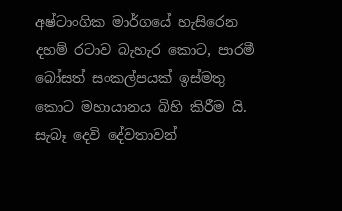අෂ්ටාංගික මාර්ගයේ හැසිරෙන දහම් රටාව බැහැර කොට, පාරමී බෝසත් සංකල්පයක් ඉස්මතු කොට මහායානය බිහි කිරීම යි. සැබෑ දෙවි දේවතාවන්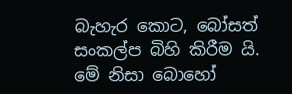බැහැර කොට, බෝසත් සංකල්ප බිහි කිරීම යි. මේ නිසා බොහෝ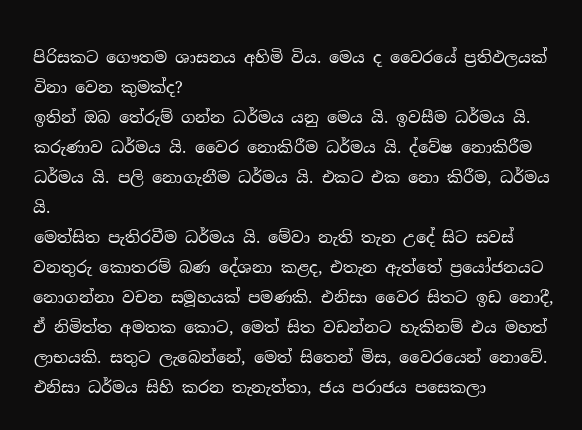පිරිසකට ගෞතම ශාසනය අහිමි විය. මෙය ද වෛරයේ ප්‍රතිඵලයක් විනා වෙන කුමක්ද?
ඉතින් ඔබ තේරුම් ගන්න ධර්මය යනු මෙය යි. ඉවසීම ධර්මය යි. කරුණාව ධර්මය යි. වෛර නොකිරීම ධර්මය යි. ද්වේෂ නොකිරීම ධර්මය යි. පලි නොගැනීම ධර්මය යි. එකට එක නො කිරීම, ධර්මය යි.
මෙත්සිත පැතිරවීම ධර්මය යි. මේවා නැති තැන උදේ සිට සවස් වනතුරු කොතරම් බණ දේශනා කළද, එතැන ඇත්තේ ප්‍රයෝජනයට නොගන්නා වචන සමූහයක් පමණකි. එනිසා වෛර සිතට ඉඩ නොදී, ඒ නිමිත්ත අමතක කොට, මෙත් සිත වඩන්නට හැකිනම් එය මහත් ලාභයකි. සතුට ලැබෙන්නේ, මෙත් සිතෙන් මිස, වෛරයෙන් නොවේ. එනිසා ධර්මය සිහි කරන තැනැත්තා, ජය පරාජය පසෙකලා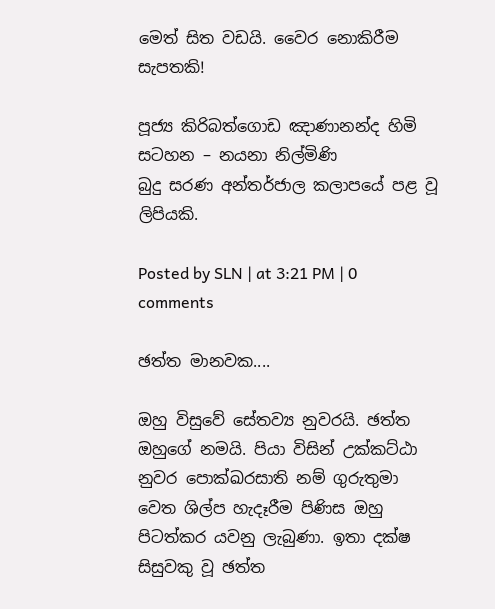මෙත් සිත වඩයි. වෛර නොකිරීම සැපතකි!

පූජ්‍ය කිරිබත්ගොඩ ඤාණානන්ද හිමි
සටහන – නයනා නිල්මිණි
බුදු සරණ අන්තර්ජාල කලාපයේ පළ වූ ලිපියකි.

Posted by SLN | at 3:21 PM | 0 comments

ඡත්ත මානවක....

ඔහු විසුවේ සේතව්‍ය නුවරයි. ඡත්ත ඔහුගේ නමයි. පියා විසින් උක්කට්ඨා නුවර පොක්ඛරසාති නම් ගුරුතුමා වෙත ශිල්ප හැදෑරීම පිණිස ඔහු පිටත්කර යවනු ලැබුණා. ඉතා දක්ෂ සිසුවකු වූ ඡත්ත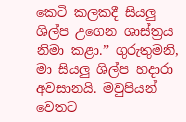කෙටි කලකදී සියලු ශිල්ප උගෙන ශාස්ත්‍රය නිමා කළා.” ගුරුතුමනි, මා සියලු ශිල්ප හදාරා අවසානයි. මවුපියන් වෙතට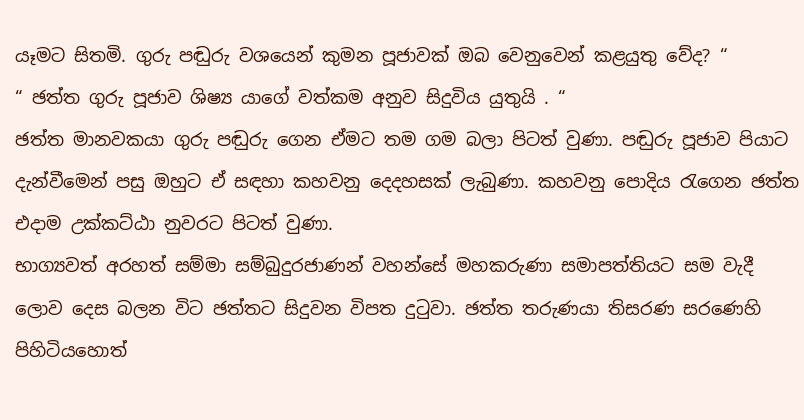යෑමට සිතමි. ගුරු පඬුරු වශයෙන් කුමන පූජාවක් ඔබ වෙනුවෙන් කළයුතු වේද? “
“ ඡත්ත ගුරු පූජාව ශිෂ්‍ය යාගේ වත්කම අනුව සිදුවිය යුතුයි . “
ඡත්ත මානවකයා ගුරු පඬුරු ගෙන ඒමට තම ගම බලා පිටත් වුණා. පඬුරු පූජාව පියාට දැන්වීමෙන් පසු ඔහුට ඒ සඳහා කහවනු දෙදහසක් ලැබුණා. කහවනු පොදිය රැගෙන ඡත්ත එදාම උක්කට්ඨා නුවරට පිටත් වුණා.
භාග්‍යවත් අරහත් සම්මා සම්බුදුරජාණන් වහන්සේ මහකරුණා සමාපත්තියට සම වැදී ලොව දෙස බලන විට ඡත්තට සිදුවන විපත දුටුවා. ඡත්ත තරුණයා තිසරණ සරණෙහි පිහිටියහොත්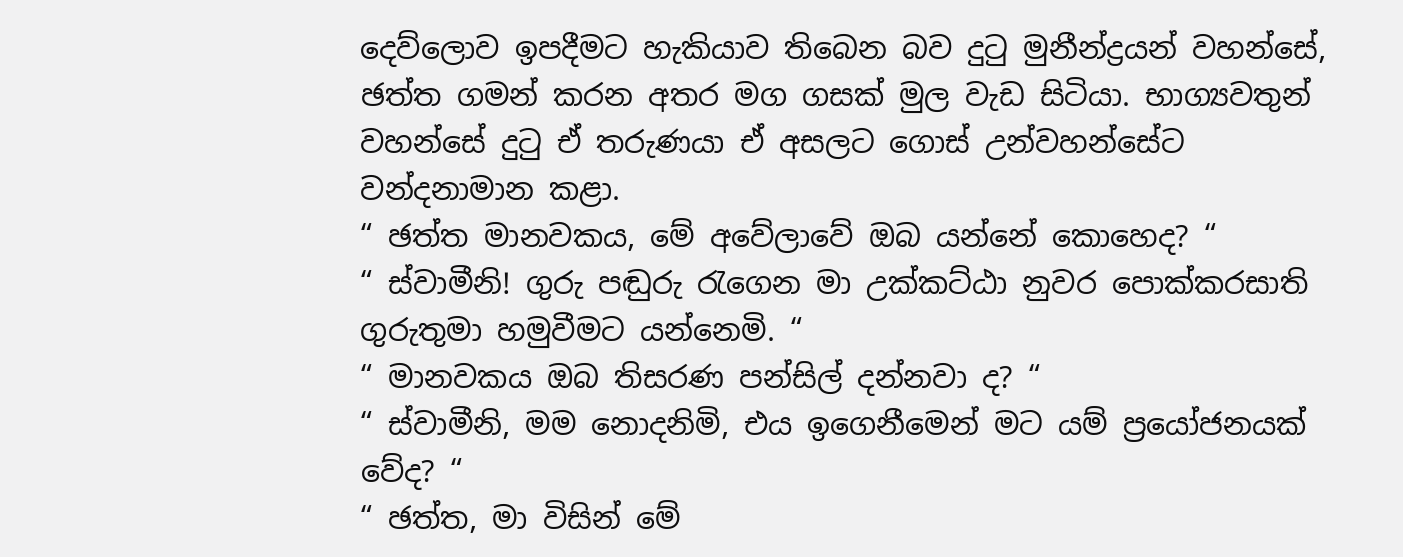දෙව්ලොව ඉපදීමට හැකියාව තිබෙන බව දුටු මුනීන්ද්‍රයන් වහන්සේ, ඡත්ත ගමන් කරන අතර මග ගසක් මුල වැඩ සිටියා. භාග්‍යවතුන් වහන්සේ දුටු ඒ තරුණයා ඒ අසලට ගොස් උන්වහන්සේට වන්දනාමාන කළා.
“ ඡත්ත මානවකය, මේ අවේලාවේ ඔබ යන්නේ කොහෙද? “
“ ස්වාමීනි! ගුරු පඬුරු රැගෙන මා උක්කට්ඨා නුවර පොක්කරසාති ගුරුතුමා හමුවීමට යන්නෙමි. “
“ මානවකය ඔබ තිසරණ පන්සිල් දන්නවා ද? “
“ ස්වාමීනි, මම නොදනිමි, එය ඉගෙනීමෙන් මට යම් ප්‍රයෝජනයක් වේද? “
“ ඡත්ත, මා විසින් මේ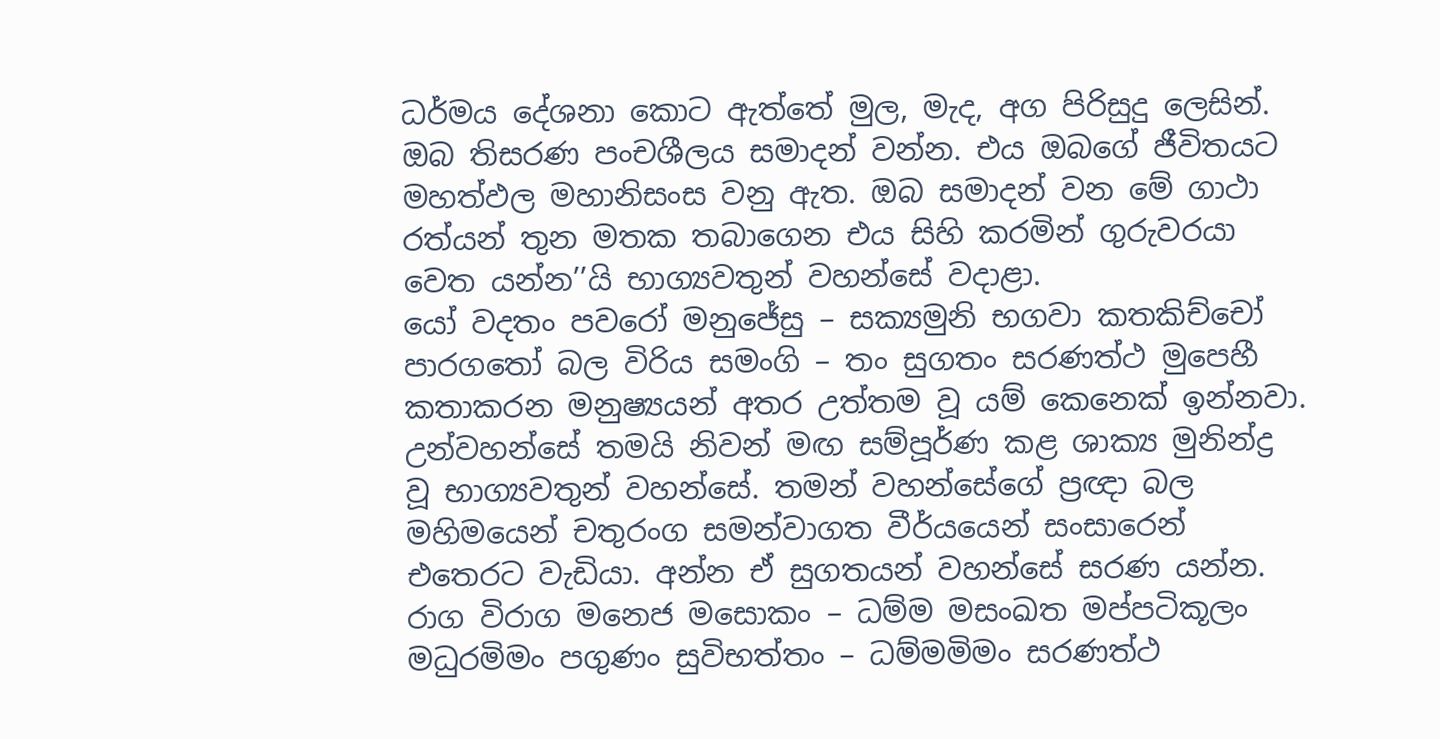ධර්මය දේශනා කොට ඇත්තේ මුල, මැද, අග පිරිසුදු ලෙසින්. ඔබ තිසරණ පංචශීලය සමාදන් වන්න. එය ඔබගේ ජීවිතයට මහත්ඵල මහානිසංස වනු ඇත. ඔබ සමාදන් වන මේ ගාථා රත්යන් තුන මතක තබාගෙන එය සිහි කරමින් ගුරුවරයා වෙත යන්න’’යි භාග්‍යවතුන් වහන්සේ වදාළා.
යෝ වදතං පවරෝ මනුජේසු – සක්‍යමුනි භගවා කතකිච්චෝ
පාරගතෝ බල විරිය සමංගි – තං සුගතං සරණත්ථ මුපෙහී
කතාකරන මනුෂ්‍යයන් අතර උත්තම වූ යම් කෙනෙක් ඉන්නවා. උන්වහන්සේ තමයි නිවන් මඟ සම්පූර්ණ කළ ශාක්‍ය මුනින්ද්‍ර වූ භාග්‍යවතුන් වහන්සේ. තමන් වහන්සේගේ ප්‍රඥා බල මහිමයෙන් චතුරංග සමන්වාගත වීර්යයෙන් සංසාරෙන් එතෙරට වැඩියා. අන්න ඒ සුගතයන් වහන්සේ සරණ යන්න.
රාග විරාග මනෙජ මසොකං – ධම්ම මසංඛත මප්පටිකූලං
මධුරමිමං පගුණං සුවිභත්තං – ධම්මමිමං සරණත්ථ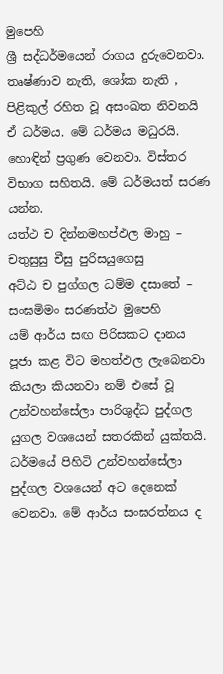මුපෙහි
ශ්‍රී සද්ධර්මයෙන් රාගය දුරුවෙනවා. තෘෂ්ණාව නැති, ශෝක නැති , පිළිකුල් රහිත වූ අසංඛත නිවනයි ඒ ධර්මය. මේ ධර්මය මධුරයි. හොඳින් ප්‍රගුණ වෙනවා. විස්තර විභාග සහිතයි. මේ ධර්මයත් සරණ යන්න.
යත්ථ ච දින්නමහප්ඵල මාහු – චතුසුසු චීසු පුරිසයුගෙසු
අට්ඨ ච පුග්ගල ධම්ම දසාතේ – සංඝමිමං සරණත්ථ මුපෙහි
යම් ආර්ය සඟ පිරිසකට දානය පූජා කළ විට මහත්ඵල ලැබෙනවා කියලා කියනවා නම් එසේ වූ උන්වහන්සේලා පාරිශුද්ධ පුද්ගල යුගල වශයෙන් සතරකින් යුක්තයි. ධර්මයේ පිහිටි උන්වහන්සේලා පුද්ගල වශයෙන් අට දෙනෙක් වෙනවා. මේ ආර්ය සංඝරත්නය ද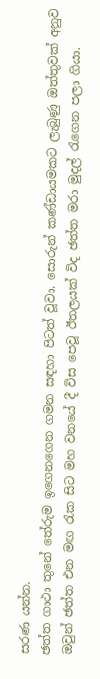සරණ යන්න.
ඡත්ත ගාථා තුනේ තේරුම ඉගෙනගෙන ගමන සඳහා පිටත් වූවා. සොරුන් කණ්ඩායමකට ලැබුණු ඔත්තුවක් අනුව ඔවුන් ඡත්ත එන මඟ රැක සිට මහ වනයේ දී විස පෙවූ ඊතලයක් විද ඡත්ත මරා මුදල් රැගෙන පලා ගියා.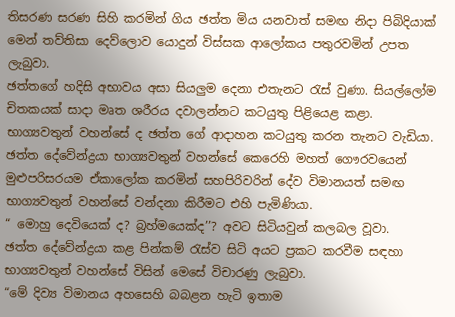තිසරණ සරණ සිහි කරමින් ගිය ඡත්ත මිය යනවාත් සමඟ නිදා පිබිදියාක් මෙන් තව්තිසා දෙව්ලොව යොදුන් විස්සක ආලෝකය පතුරවමින් උපත ලැබුවා.
ඡත්තගේ හදිසි අභාවය අසා සියලුම දෙනා එතැනට රැස් වුණා. සියල්ලෝම චිතකයක් සාදා මෘත ශරීරය දවාලන්නට කටයුතු පිළියෙළ කළා.
භාග්‍යවතුන් වහන්සේ ද ඡත්ත ගේ ආදාහන කටයුතු කරන තැනට වැඩියා. ඡත්ත දේවේන්ද්‍රයා භාග්‍යවතුන් වහන්සේ කෙරෙහි මහත් ගෞරවයෙන් මුළුපරිසරයම ඒකාලෝක කරමින් සහපිරිවරින් දේව විමානයත් සමඟ භාග්‍යවතුන් වහන්සේ වන්දනා කිරීමට එහි පැමිණියා.
“ මොහු දෙවියෙක් ද? බ්‍රහ්මයෙක්ද’’? අවට සිටියවුන් කලබල වූවා.
ඡත්ත දේවේන්ද්‍රයා කළ පින්කම් රැස්ව සිටි අයට ප්‍රකට කරවීම සඳහා භාග්‍යවතුන් වහන්සේ විසින් මෙසේ විචාරණු ලැබුවා.
“මේ දිව්‍ය විමානය අහසෙහි බබළන හැටි ඉතාම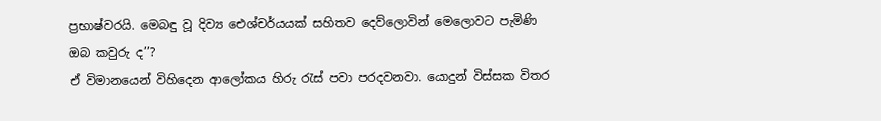ප්‍රභාෂ්වරයි. මෙබඳු වූ දිව්‍ය ඓශ්චර්යයක් සහිතව දෙව්ලොවින් මෙලොවට පැමිණි ඔබ කවුරු ද’’?
ඒ විමානයෙන් විහිදෙන ආලෝකය හිරු රැස් පවා පරදවනවා. යොදුන් විස්සක විතර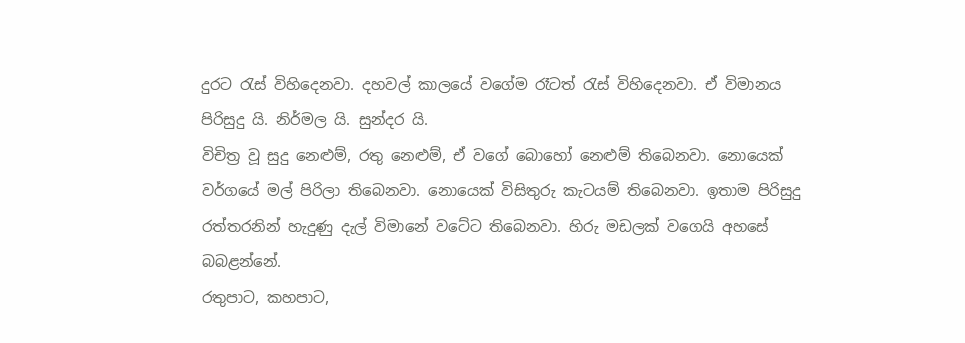දුරට රැස් විහිදෙනවා. දහවල් කාලයේ වගේම රෑටත් රැස් විහිදෙනවා. ඒ විමානය පිරිසුදු යි. නිර්මල යි. සුන්දර යි.
විචිත්‍ර වූ සුදු නෙළුම්, රතු නෙළුම්, ඒ වගේ බොහෝ නෙළුම් තිබෙනවා. නොයෙක් වර්ගයේ මල් පිරිලා තිබෙනවා. නොයෙක් විසිතුරු කැටයම් තිබෙනවා. ඉතාම පිරිසුදු රත්තරනින් හැදුණු දැල් විමානේ වටේට තිබෙනවා. හිරු මඩලක් වගෙයි අහසේ බබළන්නේ.
රතුපාට, කහපාට,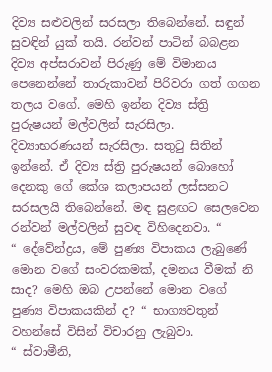දිව්‍ය සළුවලින් සරසලා තිබෙන්නේ. සඳුන් සුවඳින් යුක් තයි. රන්වන් පාටින් බබළන දිව්‍ය අප්සරාවන් පිරුණු මේ විමානය පෙනෙන්නේ තාරුකාවන් පිරිවරා ගත් ගගන තලය වගේ. මෙහි ඉන්න දිව්‍ය ස්ත්‍රි පුරුෂයන් මල්වලින් සැරසිලා. දිව්‍යාභරණයන් සැරසිලා. සතුටු සිතින් ඉන්නේ. ඒ දිව්‍ය ස්ත්‍රි පුරුෂයන් බොහෝ දෙනකු ගේ කේශ කලාපයන් ලස්සනට සරසලයි තිබෙන්නේ. මඳ සුළඟට සෙලවෙන රන්වන් මල්වලින් සුවඳ විහිදෙනවා. “
“ දේවේන්ද්‍රය, මේ පුණ්‍ය විපාකය ලැබුණේ මොන වගේ සංවරකමක්, දමනය වීමක් නි සාද? මෙහි ඔබ උපන්නේ මොන වගේ පුණ්‍ය විපාකයකින් ද? “ භාග්‍යවතුන් වහන්සේ විසින් විචාරනු ලැබුවා.
“ ස්වාමීනි,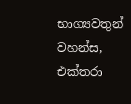භාග්‍යවතුන් වහන්ස, එක්තරා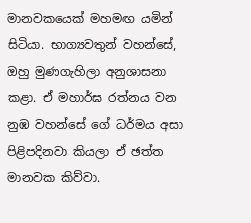මානවකයෙක් මහමඟ යමින් සිටියා. භාග්‍යවතුන් වහන්සේ, ඔහු මුණගැහිලා අනුශාසනා කළා. ඒ මහාර්ඝ රත්නය වන නුඹ වහන්සේ ගේ ධර්මය අසා පිළිපදිනවා කියලා ඒ ඡත්ත මානවක කිව්වා.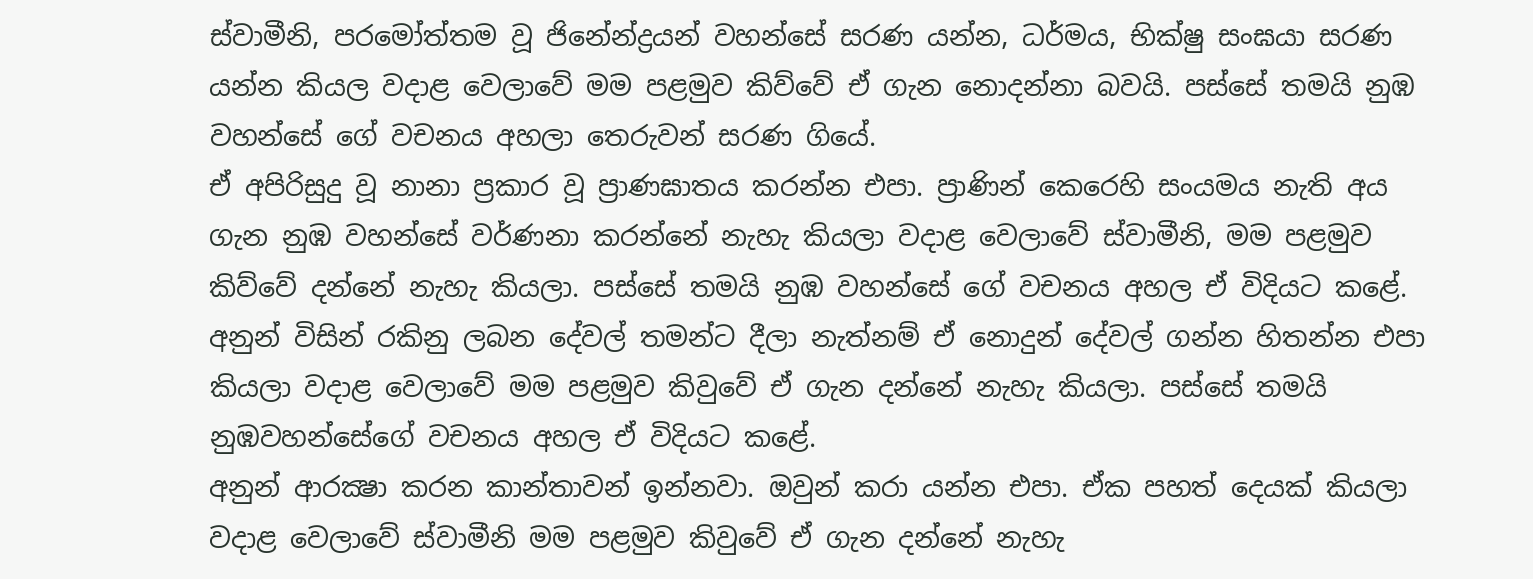ස්වාමීනි, පරමෝත්තම වූ ජිනේන්ද්‍රයන් වහන්සේ සරණ යන්න, ධර්මය, භික්ෂු සංඝයා සරණ යන්න කියල වදාළ වෙලාවේ මම පළමුව කිව්වේ ඒ ගැන නොදන්නා බවයි. පස්සේ තමයි නුඹ වහන්සේ ගේ වචනය අහලා තෙරුවන් සරණ ගියේ.
ඒ අපිරිසුදු වූ නානා ප්‍රකාර වූ ප්‍රාණඝාතය කරන්න එපා. ප්‍රාණින් කෙරෙහි සංයමය නැති අය ගැන නුඹ වහන්සේ වර්ණනා කරන්නේ නැහැ කියලා වදාළ වෙලාවේ ස්වාමීනි, මම පළමුව කිව්වේ දන්නේ නැහැ කියලා. පස්සේ තමයි නුඹ වහන්සේ ගේ වචනය අහල ඒ විදියට කළේ.
අනුන් විසින් රකිනු ලබන දේවල් තමන්ට දීලා නැත්නම් ඒ නොදුන් දේවල් ගන්න හිතන්න එපා කියලා වදාළ වෙලාවේ මම පළමුව කිවුවේ ඒ ගැන දන්නේ නැහැ කියලා. පස්සේ තමයි නුඹවහන්සේගේ වචනය අහල ඒ විදියට කළේ.
අනුන් ආරක්‍ෂා කරන කාන්තාවන් ඉන්නවා. ඔවුන් කරා යන්න එපා. ඒක පහත් දෙයක් කියලා වදාළ වෙලාවේ ස්වාමීනි මම පළමුව කිවුවේ ඒ ගැන දන්නේ නැහැ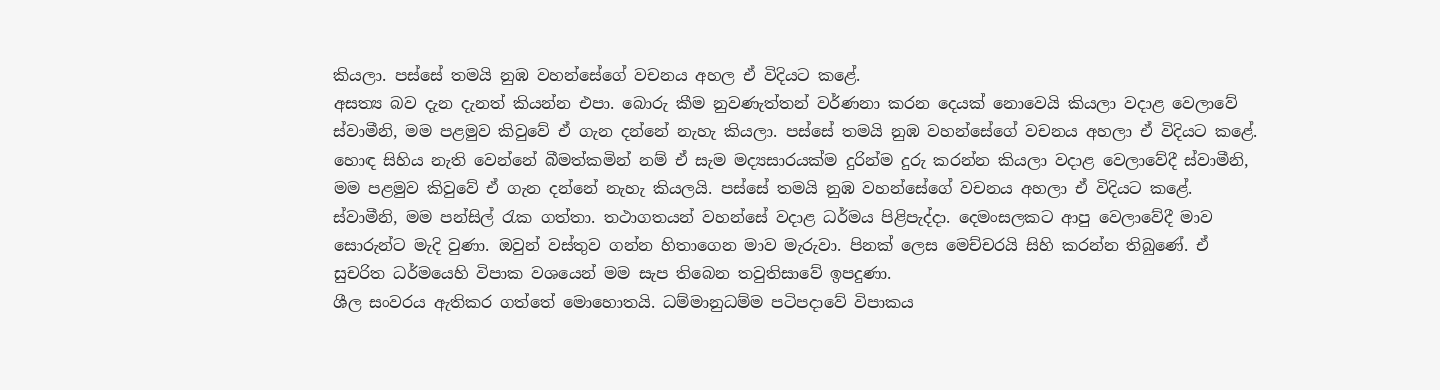කියලා. පස්සේ තමයි නුඹ වහන්සේගේ වචනය අහල ඒ විදියට කළේ.
අසත්‍ය බව දැන දැනත් කියන්න එපා. බොරු කීම නුවණැත්තන් වර්ණනා කරන දෙයක් නොවෙයි කියලා වදාළ වෙලාවේ ස්වාමීනි, මම පළමුව කිවුවේ ඒ ගැන දන්නේ නැහැ කියලා. පස්සේ තමයි නුඹ වහන්සේගේ වචනය අහලා ඒ විදියට කළේ.
හොඳ සිහිය නැති වෙන්නේ බීමත්කමින් නම් ඒ සැම මද්‍යසාරයක්ම දුරින්ම දුරු කරන්න කියලා වදාළ වෙලාවේදී ස්වාමීනි, මම පළමුව කිවුවේ ඒ ගැන දන්නේ නැහැ කියලයි. පස්සේ තමයි නුඹ වහන්සේගේ වචනය අහලා ඒ විදියට කළේ.
ස්වාමීනි, මම පන්සිල් රැක ගත්තා. තථාගතයන් වහන්සේ වදාළ ධර්මය පිළිපැද්දා. දෙමංසලකට ආපු වෙලාවේදී මාව සොරුන්ට මැදි වුණා. ඔවුන් වස්තුව ගන්න හිතාගෙන මාව මැරුවා. පිනක් ලෙස මෙච්චරයි සිහි කරන්න තිබුණේ. ඒ සුචරිත ධර්මයෙහි විපාක වශයෙන් මම සැප තිබෙන තවුතිසාවේ ඉපදුණා.
ශීල සංවරය ඇතිකර ගත්තේ මොහොතයි. ධම්මානුධම්ම පටිපදාවේ විපාකය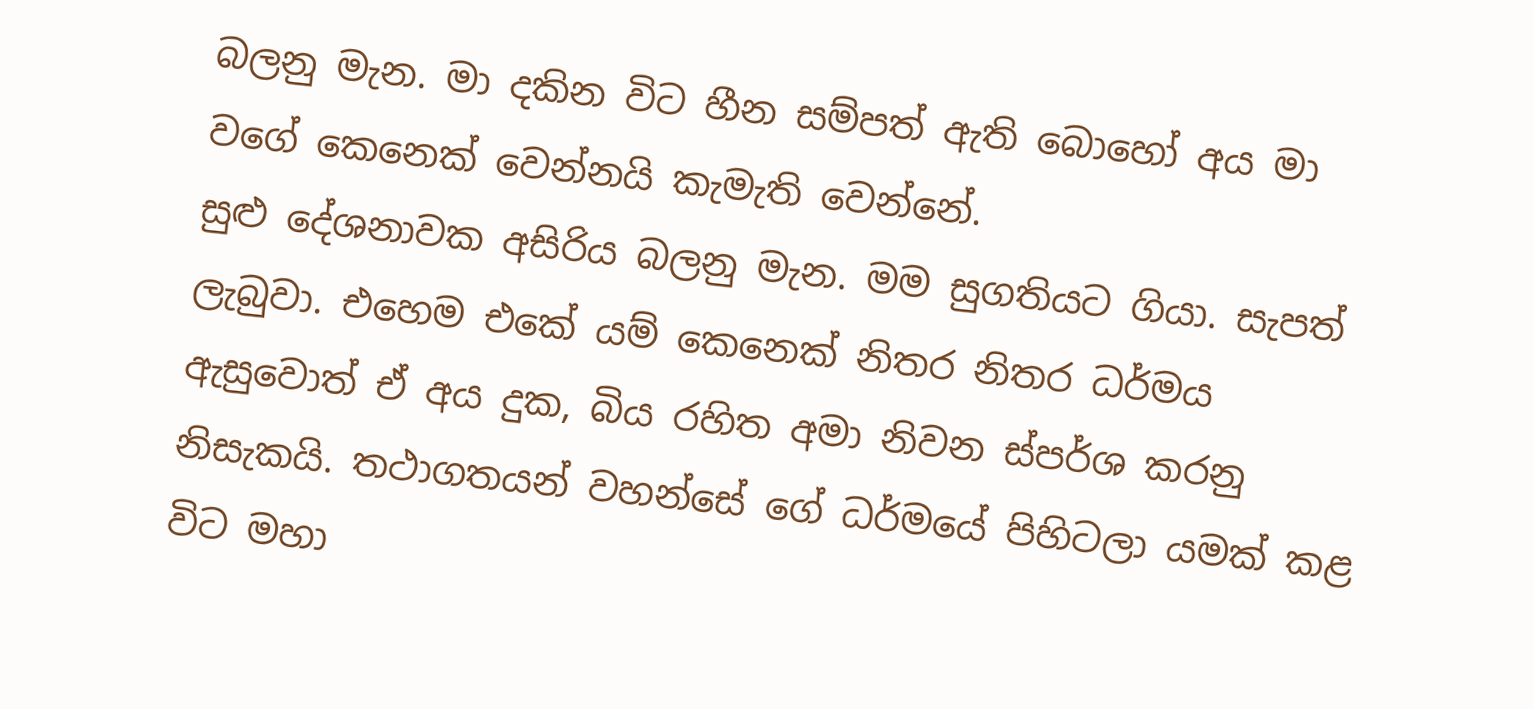බලනු මැන. මා දකින විට හීන සම්පත් ඇති බොහෝ අය මා වගේ කෙනෙක් වෙන්නයි කැමැති වෙන්නේ.
සුළු දේශනාවක අසිරිය බලනු මැන. මම සුගතියට ගියා. සැපත් ලැබුවා. එහෙම එකේ යම් කෙනෙක් නිතර නිතර ධර්මය ඇසුවොත් ඒ අය දුක, බිය රහිත අමා නිවන ස්පර්ශ කරනු නිසැකයි. තථාගතයන් වහන්සේ ගේ ධර්මයේ පිහිටලා යමක් කළ විට මහා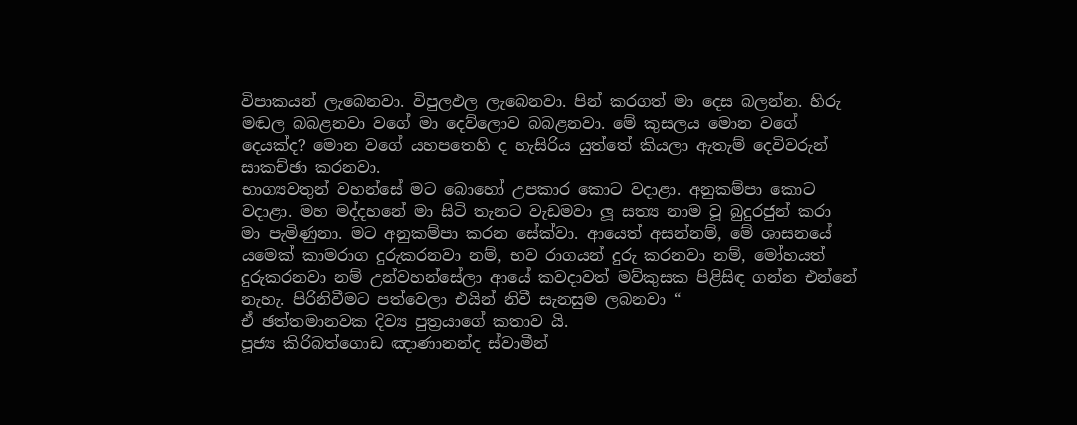විපාකයන් ලැබෙනවා. විපුලඵල ලැබෙනවා. පින් කරගත් මා දෙස බලන්න. හිරු මඬල බබළනවා වගේ මා දෙව්ලොව බබළනවා. මේ කුසලය මොන වගේ දෙයක්ද? මොන වගේ යහපතෙහි ද හැසිරිය යුත්තේ කියලා ඇතැම් දෙවිවරුන් සාකච්ඡා කරනවා.
භාග්‍යවතුන් වහන්සේ මට බොහෝ උපකාර කොට වදාළා. අනුකම්පා කොට වදාළා. මහ මද්දහනේ මා සිටි තැනට වැඩමවා ලූ සත්‍ය නාම වූ බුදුරජුන් කරා මා පැමිණුනා. මට අනුකම්පා කරන සේක්වා. ආයෙත් අසන්නම්, මේ ශාසනයේ යමෙක් කාමරාග දුරුකරනවා නම්, භව රාගයන් දුරු කරනවා නම්, මෝහයත් දුරුකරනවා නම් උන්වහන්සේලා ආයේ කවදාවත් මව්කුසක පිළිසිඳ ගන්න එන්නේ නැහැ. පිරිනිවීමට පත්වෙලා එයින් නිවී සැනසුම ලබනවා “
ඒ ඡත්තමානවක දිව්‍ය පුත්‍රයාගේ කතාව යි.
පූජ්‍ය කිරිබත්ගොඩ ඤාණානන්ද ස්වාමීන්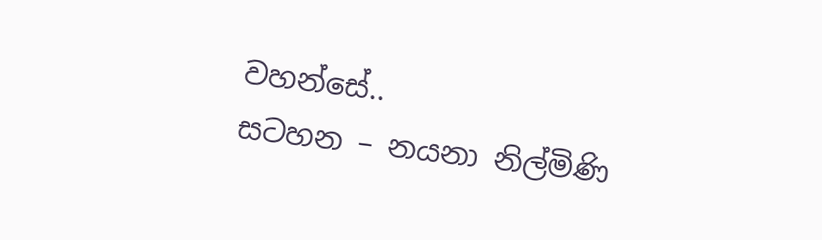වහන්සේ..
සටහන – නයනා නිල්මිණි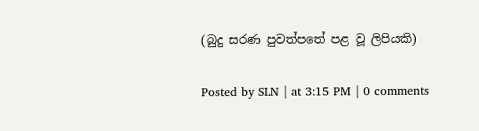(බුදු සරණ පුවත්පතේ පළ වූ ලිපියකි)

Posted by SLN | at 3:15 PM | 0 comments